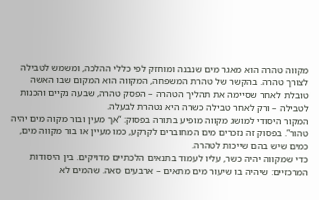מקווה טהרה הוא מאגר מים שנבנה ומוחזק לפי כללי ההלכה, ומשמש לטבילה לצורך טהרה. בהקשר של טהרת המשפחה, המקווה הוא המקום שבו האשה טובלת לאחר שסיימה את תהליך הטהרה – הפסק טהרה, שבעה נקיים והכנות לטבילה – ורק לאחר טבילה כשרה היא נטהרת לבעלה.
המקור היסודי למושג מקווה מופיע בתורה בפסוק: “אך מעין ובור מקוה מים יהיה טהור”. בפסוק זה נזכרים מים המחוברים לקרקע, כמו מעיין או בור מקווה מים, כמים שיש בהם שייכות לטהרה.
כדי שמקווה יהיה כשר, עליו לעמוד בתנאים הלכתיים מדויקים. בין היסודות המרכזיים: שיהיה בו שיעור מים מתאים – ארבעים סאה. שהמים לא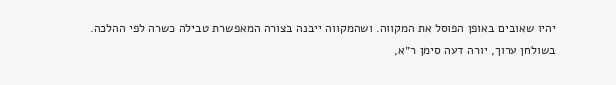יהיו שאובים באופן הפוסל את המקווה. ושהמקווה ייבנה בצורה המאפשרת טבילה כשרה לפי ההלכה.
בשולחן ערוך, יורה דעה סימן ר״א,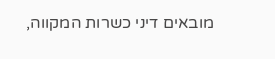מובאים דיני כשרות המקווה,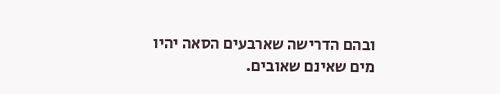ובהם הדרישה שארבעים הסאה יהיו מים שאינם שאובים.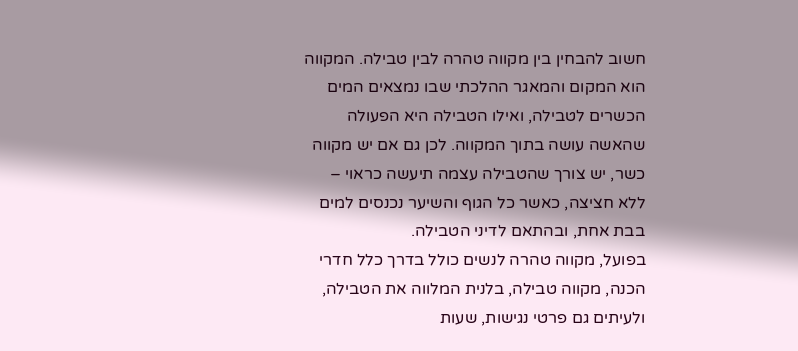חשוב להבחין בין מקווה טהרה לבין טבילה. המקווה הוא המקום והמאגר ההלכתי שבו נמצאים המים הכשרים לטבילה, ואילו הטבילה היא הפעולה שהאשה עושה בתוך המקווה. לכן גם אם יש מקווה כשר, יש צורך שהטבילה עצמה תיעשה כראוי – ללא חציצה, כאשר כל הגוף והשיער נכנסים למים בבת אחת, ובהתאם לדיני הטבילה.
בפועל, מקווה טהרה לנשים כולל בדרך כלל חדרי הכנה, מקווה טבילה, בלנית המלווה את הטבילה, ולעיתים גם פרטי נגישות, שעות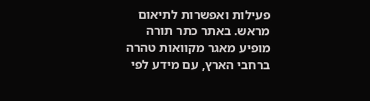פעילות ואפשרות לתיאום מראש. באתר כתר תורה מופיע מאגר מקוואות טהרה ברחבי הארץ, עם מידע לפי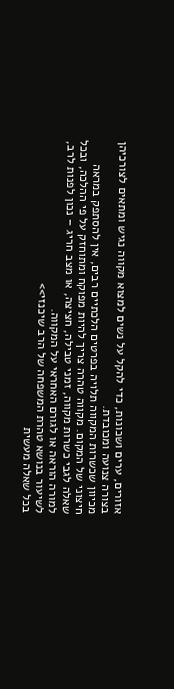אזורים, ערים ושכונות, כדי להקל על נשים למצוא מקווה נגיש ומתאים לצורכיהן בצורה צנועה ומכובדת.
מכיוון שכשרות המקווה תלויה בפרטים הלכתיים רבים, אין להסתפק במראה חיצוני של המקום. מקווה טהרה צריך להיות מפוקח ומתוחזק על פי ההלכה, ובכל שאלה לגבי כשרות מקווה, זמני טבילה, חציצה, או מצב חריג – נכון לפנות לרב, למורה הוראה או לגורם האחראי על המקווה.
לשיעור בנושא טהרת המשפחה של הרב שיכנזי>>
בכל שאלה מעשית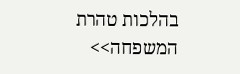בהלכות טהרת המשפחה>>